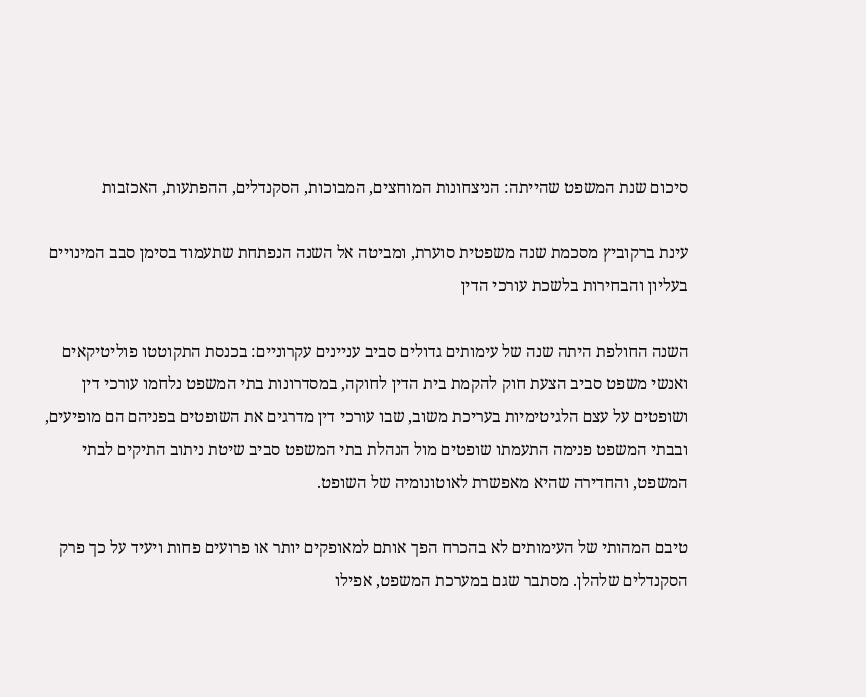סיכום שנת המשפט שהייתה: הניצחונות המוחצים, המבוכות, הסקנדלים, ההפתעות, האכזבות

עינת ברקוביץ מסכמת שנה משפטית סוערת, ומביטה אל השנה הנפתחת שתעמוד בסימן סבב המינויים בעליון והבחירות בלשכת עורכי הדין

השנה החולפת היתה שנה של עימותים גדולים סביב עניינים עקרוניים: בכנסת התקוטטו פוליטיקאים ואנשי משפט סביב הצעת חוק להקמת בית הדין לחוקה, במסדרונות בתי המשפט נלחמו עורכי דין ושופטים על עצם הלגיטימיות בעריכת משוב, שבו עורכי דין מדרגים את השופטים בפניהם הם מופיעים, ובבתי המשפט פנימה התעמתו שופטים מול הנהלת בתי המשפט סביב שיטת ניתוב התיקים לבתי המשפט, והחדירה שהיא מאפשרת לאוטונומיה של השופט.

טיבם המהותי של העימותים לא בהכרח הפך אותם למאופקים יותר או פרועים פחות ויעיד על כך פרק הסקנדלים שלהלן. מסתבר שגם במערכת המשפט, אפילו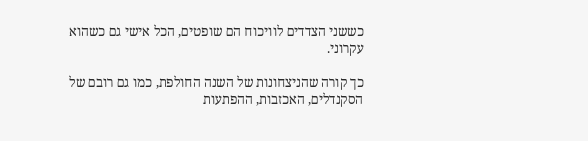כששני הצדדים לוויכוח הם שופטים, הכל אישי גם כשהוא עקרוני.

כך קורה שהניצחונות של השנה החולפת, כמו גם רובם של הסקנדלים, האכזבות, ההפתעות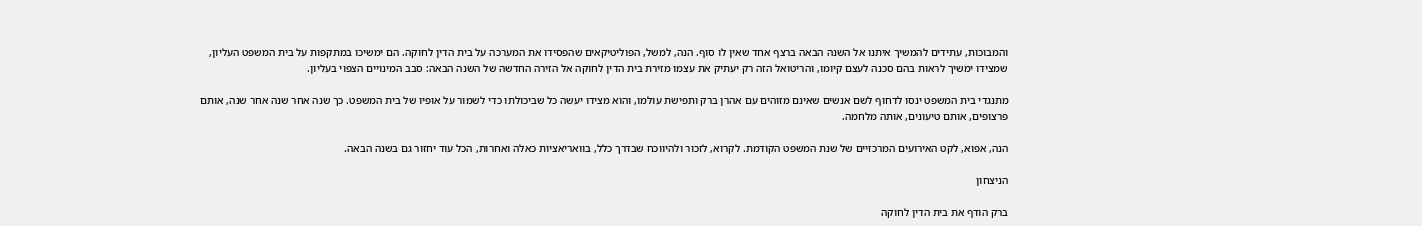והמבוכות, עתידים להמשיך איתנו אל השנה הבאה ברצף אחד שאין לו סוף. הנה, למשל, הפוליטיקאים שהפסידו את המערכה על בית הדין לחוקה. הם ימשיכו במתקפות על בית המשפט העליון, שמצידו ימשיך לראות בהם סכנה לעצם קיומו, והריטואל הזה רק יעתיק את עצמו מזירת בית הדין לחוקה אל הזירה החדשה של השנה הבאה: סבב המינויים הצפוי בעליון.

מתנגדי בית המשפט ינסו לדחוף לשם אנשים שאינם מזוהים עם אהרן ברק ותפישת עולמו, והוא מצידו יעשה כל שביכולתו כדי לשמור על אופיו של בית המשפט. כך שנה אחר שנה אחר שנה, אותם פרצופים, אותם טיעונים, אותה מלחמה.

הנה, אפוא, לקט האירועים המרכזיים של שנת המשפט הקודמת. לקרוא, לזכור ולהיווכח שבדרך כלל, בוואריאציות כאלה ואחרות, הכל עוד יחזור גם בשנה הבאה.

הניצחון

ברק הודף את בית הדין לחוקה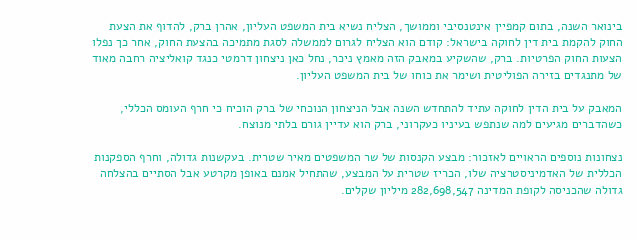בינואר השנה, בתום קמפיין אינטנסיבי וממושך, הצליח נשיא בית המשפט העליון, אהרן ברק, להדוף את הצעת החוק להקמת בית דין לחוקה בישראל: קודם הוא הצליח לגרום לממשלה לסגת מתמיכה בהצעת החוק, אחר כך נפלו הצעות החוק הפרטיות. ברק, שהשקיע במאבק הזה מאמץ ניכר, נחל כאן ניצחון דרמטי כנגד קואליציה רחבה מאוד של מתנגדים בזירה הפוליטית ושימר את כוחו של בית המשפט העליון.

המאבק על בית הדין לחוקה עתיד להתחדש השנה אבל הניצחון הנוכחי של ברק הוכיח כי חרף העומס הכללי, כשהדברים מגיעים למה שנתפש בעיניו כעקרוני, ברק הוא עדיין גורם בלתי מנוצח.

נצחונות נוספים הראויים לאזכור: מבצע הקנסות של שר המשפטים מאיר שטרית. בעקשנות גדולה, וחרף הספקנות הכללית של האדמיניסטרציה שלו, הכריז שטרית על המבצע, שהתחיל אמנם באופן מקרטע אבל הסתיים בהצלחה גדולה שהכניסה לקופת המדינה 282,698,547 מיליון שקלים.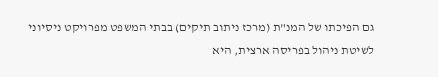גם הפיכתו של המנ"ת (מרכז ניתוב תיקים) בבתי המשפט מפרויקט ניסיוני לשיטת ניהול בפריסה ארצית, היא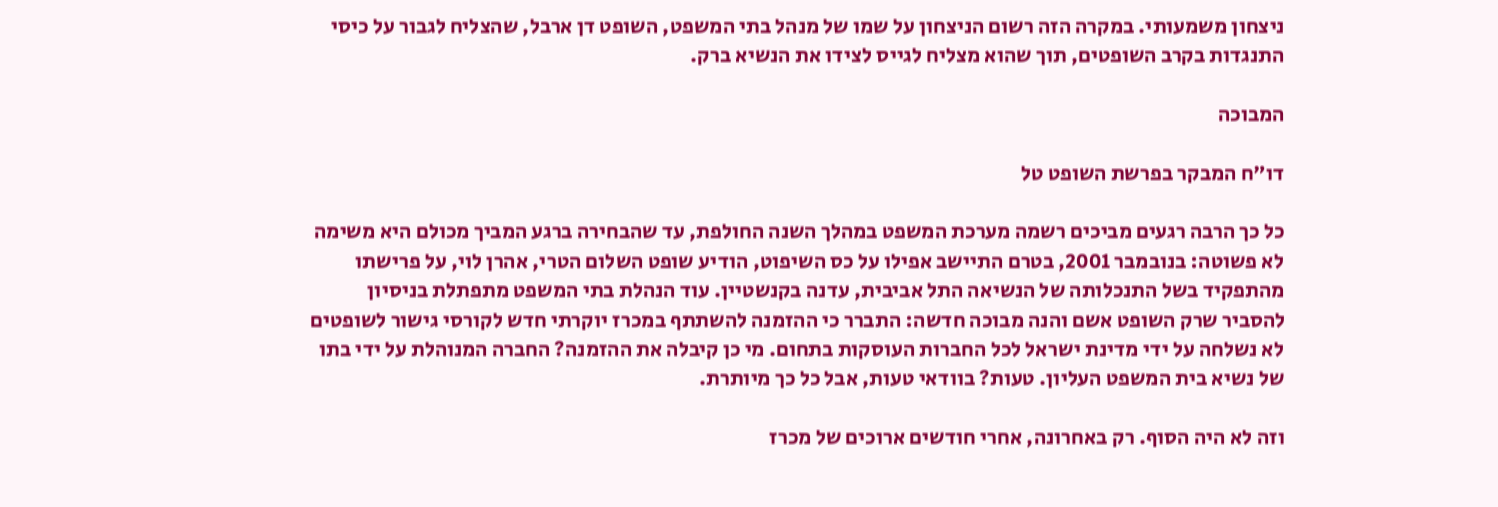ניצחון משמעותי. במקרה הזה רשום הניצחון על שמו של מנהל בתי המשפט, השופט דן ארבל, שהצליח לגבור על כיסי התנגדות בקרב השופטים, תוך שהוא מצליח לגייס לצידו את הנשיא ברק.

המבוכה

דו"ח המבקר בפרשת השופט טל

כל כך הרבה רגעים מביכים רשמה מערכת המשפט במהלך השנה החולפת, עד שהבחירה ברגע המביך מכולם היא משימה לא פשוטה: בנובמבר 2001, בטרם התיישב אפילו על כס השיפוט, הודיע שופט השלום הטרי, אהרן לוי, על פרישתו מהתפקיד בשל התנכלותה של הנשיאה התל אביבית, עדנה בקנשטיין. עוד הנהלת בתי המשפט מתפתלת בניסיון להסביר שרק השופט אשם והנה מבוכה חדשה: התברר כי ההזמנה להשתתף במכרז יוקרתי חדש לקורסי גישור לשופטים לא נשלחה על ידי מדינת ישראל לכל החברות העוסקות בתחום. מי כן קיבלה את ההזמנה? החברה המנוהלת על ידי בתו של נשיא בית המשפט העליון. טעות? בוודאי טעות, אבל כל כך מיותרת.

וזה לא היה הסוף. רק באחרונה, אחרי חודשים ארוכים של מכרז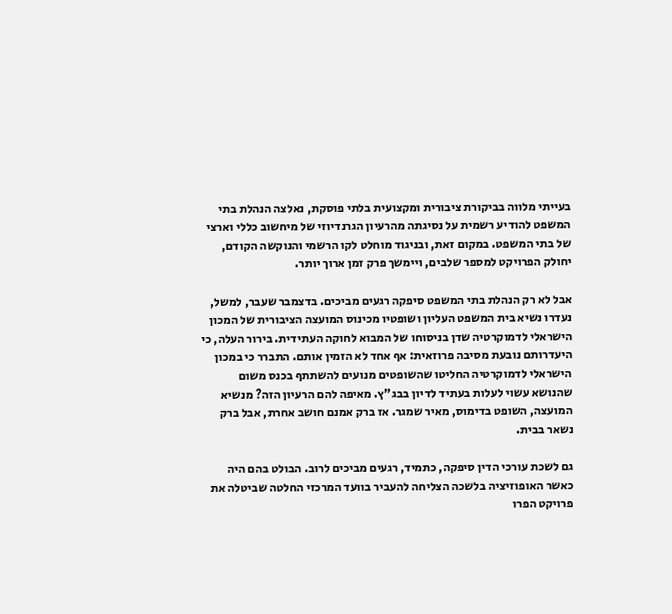בעייתי מלווה בביקורת ציבורית ומקצועית בלתי פוסקת, נאלצה הנהלת בתי המשפט להודיע רשמית על נסיגתה מהרעיון הגרנדיוזי של מיחשוב כללי וארצי של בתי המשפט. במקום זאת, ובניגוד מוחלט לקו הרשמי והנוקשה הקודם, יחולק הפרויקט למספר שלבים, ויימשך פרק זמן ארוך יותר.

אבל לא רק הנהלת בתי המשפט סיפקה רגעים מביכים. בדצמבר שעבר, למשל, נעדרו נשיא בית המשפט העליון ושופטיו מכינוס המועצה הציבורית של המכון הישראלי לדמוקרטיה שדן בניסוחו של המבוא לחוקה העתידית. בירור העלה, כי היעדרותם נובעת מסיבה פרוזאית: אף אחד לא הזמין אותם. התברר כי במכון הישראלי לדמוקרטיה החליטו שהשופטים מנועים להשתתף בכנס משום שהנושא עשוי לעלות בעתיד לדיון בבג"ץ. מאיפה להם הרעיון הזה? מנשיא המועצה, השופט בדימוס, מאיר שמגר. אז ברק אמנם חושב אחרת, אבל ברק נשאר בבית.

גם לשכת עורכי הדין סיפקה, כתמיד, רגעים מביכים לרוב. הבולט בהם היה כאשר האופוזיציה בלשכה הצליחה להעביר בוועד המרכזי החלטה שביטלה את פרויקט הפרו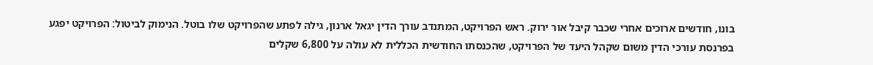בונו, חודשים ארוכים אחרי שכבר קיבל אור ירוק. ראש הפרויקט, המתנדב עורך הדין יגאל ארנון, גילה לפתע שהפרויקט שלו בוטל. הנימוק לביטול: הפרויקט יפגע בפרנסת עורכי הדין משום שקהל היעד של הפרויקט, שהכנסתו החודשית הכללית לא עולה על 6,800 שקלים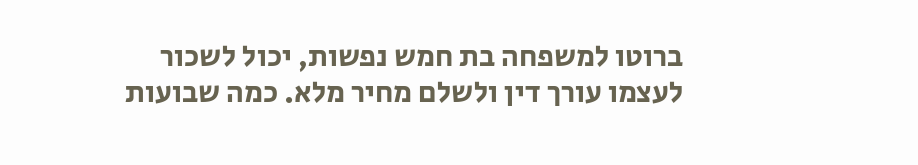ברוטו למשפחה בת חמש נפשות, יכול לשכור לעצמו עורך דין ולשלם מחיר מלא. כמה שבועות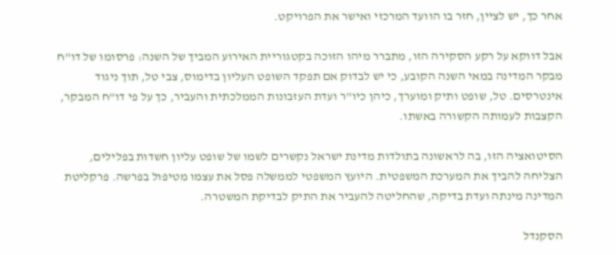אחר כך, יש לציין, חזר בו הוועד המרכזי ואישר את הפרויקט.

אבל דווקא על רקע הסקירה הזו, מתברר מיהו הזוכה בקטגוריית האירוע המביך של השנה: פרסומו של דו"ח מבקר המדינה במאי השנה הקובע, כי יש לבדוק אם תפקד השופט העליון בדימוס, צבי טל, תוך ניגוד אינטרסים. טל, שופט ותיק ומוערך, כיהן כיו"ר ועדת העזבונות הממלכתית והעביר, כך על פי דו"ח המבקר, הקצבות לעמותה הקשורה באשתו.

הסיטואציה הזו, בה לראשונה בתולדות מדינת ישראל נקשרים לשמו של שופט עליון חשדות בפלילים, הצליחה להביך את המערכת המשפטית. היועץ המשפטי לממשלה פסל את עצמו מטיפול בפרשה. פרקליטת המדינה מינתה ועדת בדיקה, שהחליטה להעביר את התיק לבדיקת המשטרה.

הסקנדל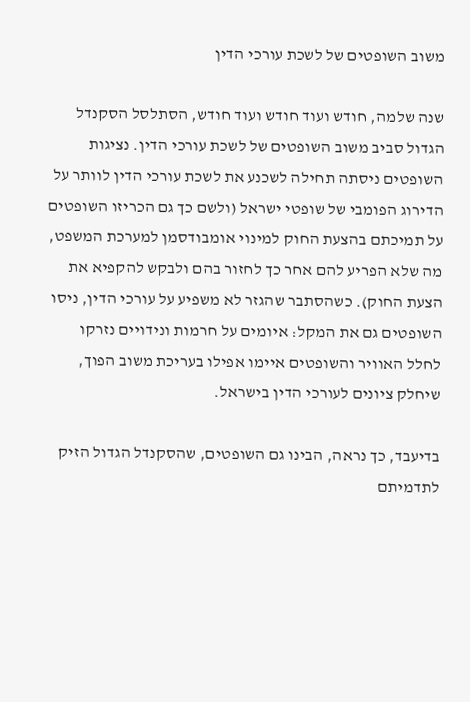משוב השופטים של לשכת עורכי הדין

שנה שלמה, חודש ועוד חודש ועוד חודש, הסתלסל הסקנדל הגדול סביב משוב השופטים של לשכת עורכי הדין. נציגות השופטים ניסתה תחילה לשכנע את לשכת עורכי הדין לוותר על הדירוג הפומבי של שופטי ישראל (ולשם כך גם הכריזו השופטים על תמיכתם בהצעת החוק למינוי אומבודסמן למערכת המשפט, מה שלא הפריע להם אחר כך לחזור בהם ולבקש להקפיא את הצעת החוק). כשהסתבר שהגזר לא משפיע על עורכי הדין, ניסו השופטים גם את המקל: איומים על חרמות ונידויים נזרקו לחלל האוויר והשופטים איימו אפילו בעריכת משוב הפוך, שיחלק ציונים לעורכי הדין בישראל.

בדיעבד, כך נראה, הבינו גם השופטים, שהסקנדל הגדול הזיק לתדמיתם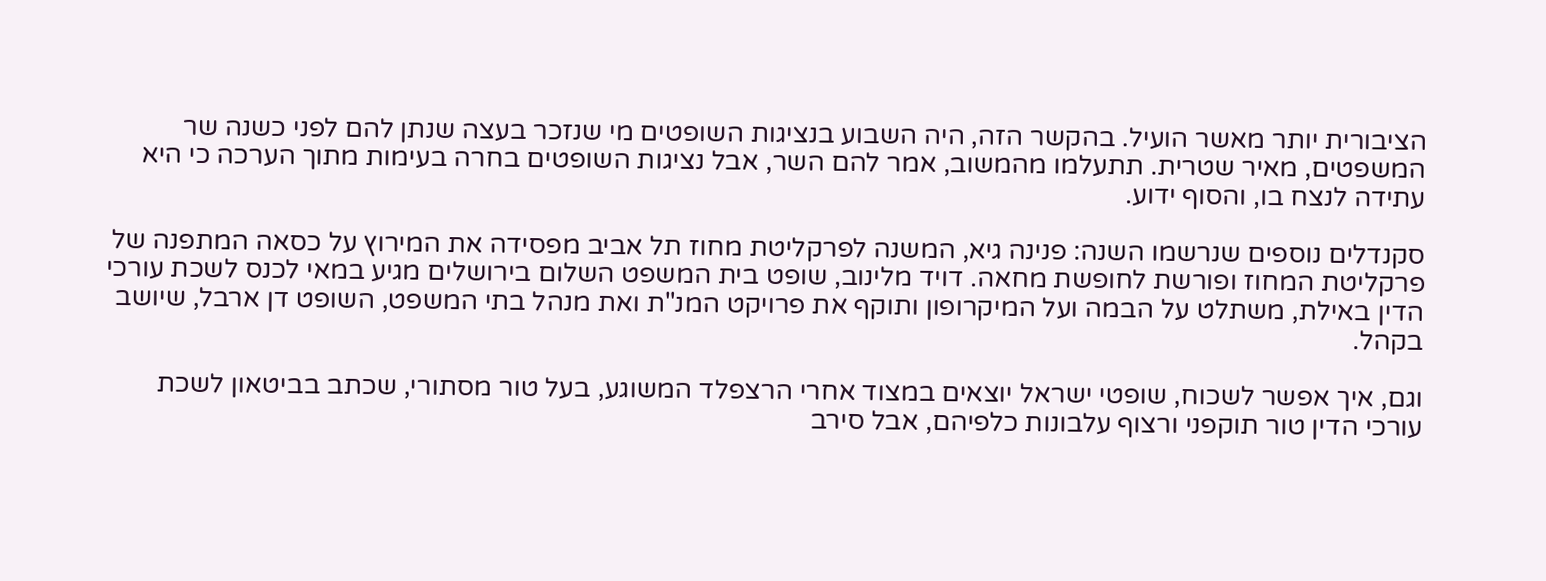הציבורית יותר מאשר הועיל. בהקשר הזה, היה השבוע בנציגות השופטים מי שנזכר בעצה שנתן להם לפני כשנה שר המשפטים, מאיר שטרית. תתעלמו מהמשוב, אמר להם השר, אבל נציגות השופטים בחרה בעימות מתוך הערכה כי היא עתידה לנצח בו, והסוף ידוע.

סקנדלים נוספים שנרשמו השנה: פנינה גיא, המשנה לפרקליטת מחוז תל אביב מפסידה את המירוץ על כסאה המתפנה של פרקליטת המחוז ופורשת לחופשת מחאה. דויד מלינוב, שופט בית המשפט השלום בירושלים מגיע במאי לכנס לשכת עורכי הדין באילת, משתלט על הבמה ועל המיקרופון ותוקף את פרויקט המנ"ת ואת מנהל בתי המשפט, השופט דן ארבל, שיושב בקהל.

וגם, איך אפשר לשכוח, שופטי ישראל יוצאים במצוד אחרי הרצפלד המשוגע, בעל טור מסתורי, שכתב בביטאון לשכת עורכי הדין טור תוקפני ורצוף עלבונות כלפיהם, אבל סירב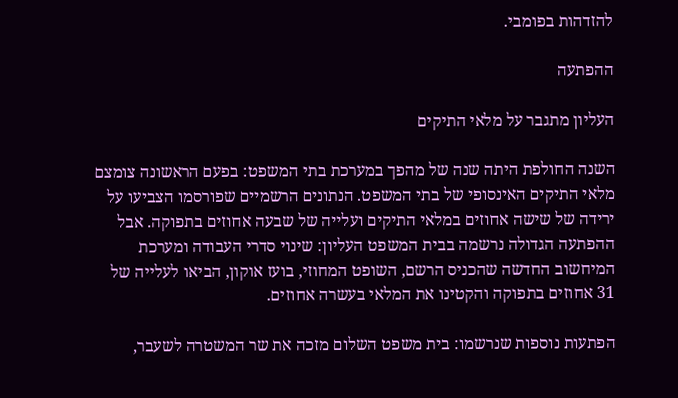להזדהות בפומבי.

ההפתעה

העליון מתגבר על מלאי התיקים

השנה החולפת היתה שנה של מהפך במערכת בתי המשפט: בפעם הראשונה צומצם מלאי התיקים האינסופי של בתי המשפט. הנתונים הרשמיים שפורסמו הצביעו על ירידה של שישה אחוזים במלאי התיקים ועלייה של שבעה אחוזים בתפוקה. אבל ההפתעה הגדולה נרשמה בבית המשפט העליון: שינוי סדרי העבודה ומערכת המיחשוב החדשה שהכניס הרשם, השופט המחוזי, בועז אוקון, הביאו לעלייה של 31 אחוזים בתפוקה והקטינו את המלאי בעשרה אחוזים.

הפתעות נוספות שנרשמו: בית משפט השלום מזכה את שר המשטרה לשעבר,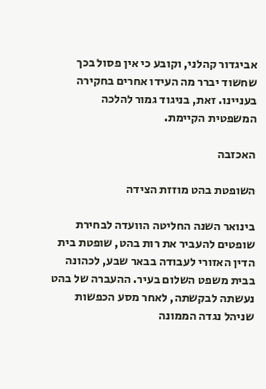אביגדור קהלני, וקובע כי אין פסול בכך שחשוד יברר מה העידו אחרים בחקירה בעניינו. זאת, בניגוד גמור להלכה המשפטית הקיימת.

האכזבה

השופטת בהט מוזזת הצידה

בינואר השנה החליטה הוועדה לבחירת שופטים להעביר את רות בהט, שופטת בית הדין האזורי לעבודה בבאר שבע, לכהונה בבית משפט השלום בעיר. ההעברה של בהט נעשתה לבקשתה, לאחר מסע הכפשות שניהל נגדה הממונה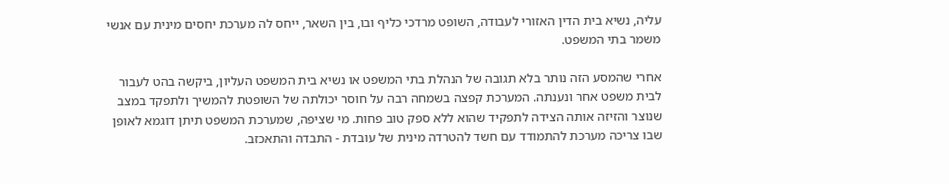עליה, נשיא בית הדין האזורי לעבודה, השופט מרדכי כליף ובו, בין השאר, ייחס לה מערכת יחסים מינית עם אנשי משמר בתי המשפט.

אחרי שהמסע הזה נותר בלא תגובה של הנהלת בתי המשפט או נשיא בית המשפט העליון, ביקשה בהט לעבור לבית משפט אחר ונענתה. המערכת קפצה בשמחה רבה על חוסר יכולתה של השופטת להמשיך ולתפקד במצב שנוצר והזיזה אותה הצידה לתפקיד שהוא ללא ספק טוב פחות. מי שציפה, שמערכת המשפט תיתן דוגמא לאופן שבו צריכה מערכת להתמודד עם חשד להטרדה מינית של עובדת - התבדה והתאכזב.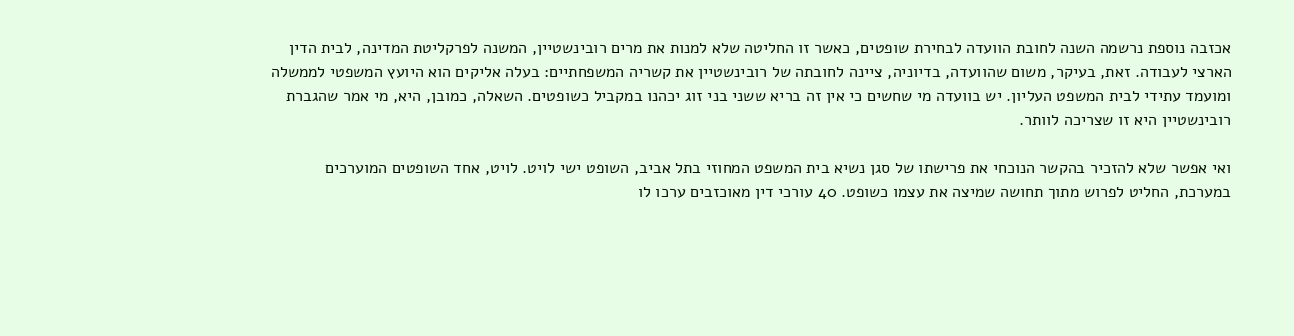אכזבה נוספת נרשמה השנה לחובת הוועדה לבחירת שופטים, כאשר זו החליטה שלא למנות את מרים רובינשטיין, המשנה לפרקליטת המדינה, לבית הדין הארצי לעבודה. זאת, בעיקר, משום שהוועדה, בדיוניה, ציינה לחובתה של רובינשטיין את קשריה המשפחתיים: בעלה אליקים הוא היועץ המשפטי לממשלה ומועמד עתידי לבית המשפט העליון. יש בוועדה מי שחשים כי אין זה בריא ששני בני זוג יכהנו במקביל כשופטים. השאלה, כמובן, היא, מי אמר שהגברת רובינשטיין היא זו שצריכה לוותר.

ואי אפשר שלא להזכיר בהקשר הנוכחי את פרישתו של סגן נשיא בית המשפט המחוזי בתל אביב, השופט ישי לויט. לויט, אחד השופטים המוערכים במערכת, החליט לפרוש מתוך תחושה שמיצה את עצמו כשופט. 40 עורכי דין מאוכזבים ערכו לו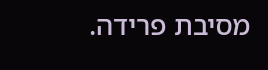מסיבת פרידה.